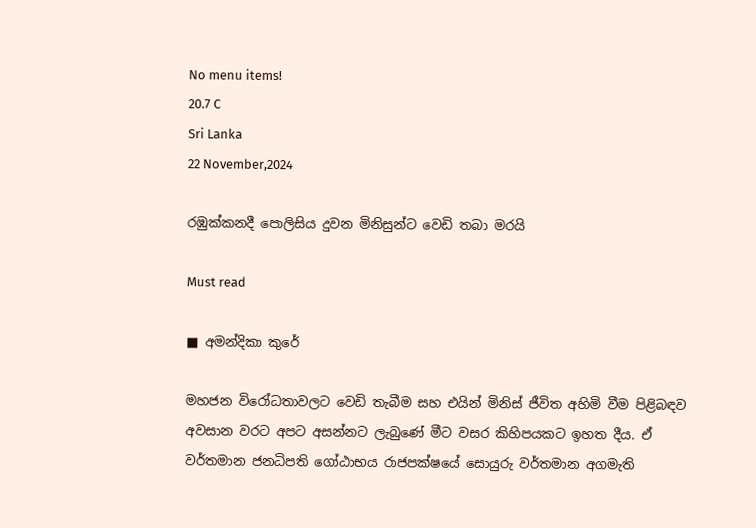No menu items!
20.7 C
Sri Lanka
22 November,2024

රඹුක්කනදී පොලිසිය දුවන මිනිසුන්ට වෙඩි තබා මරයි

Must read

■ අමන්දිකා කුරේ

මහජන විරෝධතාවලට වෙඩි තැබීම සහ එයින් මිනිස් ජීවිත අහිමි වීම පිළිබඳව අවසාන වරට අපට අසන්නට ලැබුණේ මීට වසර කිහිපයකට ඉහත දීය. ඒ වර්තමාන ජනධිපති ගෝඨාභය රාජපක්ෂයේ සොයුරු වර්තමාන අගමැති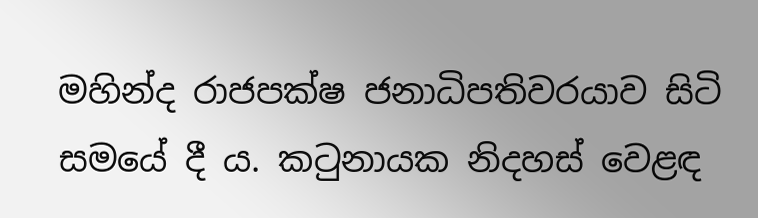මහින්ද රාජපක්ෂ ජනාධිපතිවරයාව සිටි සමයේ දී ය. කටුනායක නිදහස් වෙළඳ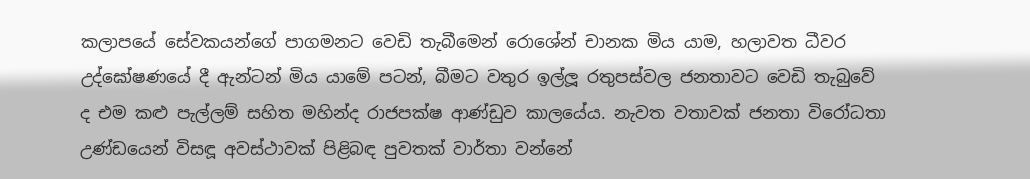කලාපයේ සේවකයන්ගේ පාගමනට වෙඩි තැබීමෙන් රොශේන් චානක මිය යාම, හලාවත ධීවර උද්ඝෝෂණයේ දී ඇන්ටන් මිය යාමේ පටන්, බීමට වතුර ඉල්ලූ රතුපස්වල ජනතාවට වෙඩි තැබුවේ ද එම කළු පැල්ලම් සහිත මහින්ද රාජපක්ෂ ආණ්ඩුව කාලයේය. නැවත වතාවක් ජනතා විරෝධතා උණ්ඩයෙන් විසඳූ අවස්ථාවක් පිළිබඳ පුවතක් වාර්තා වන්නේ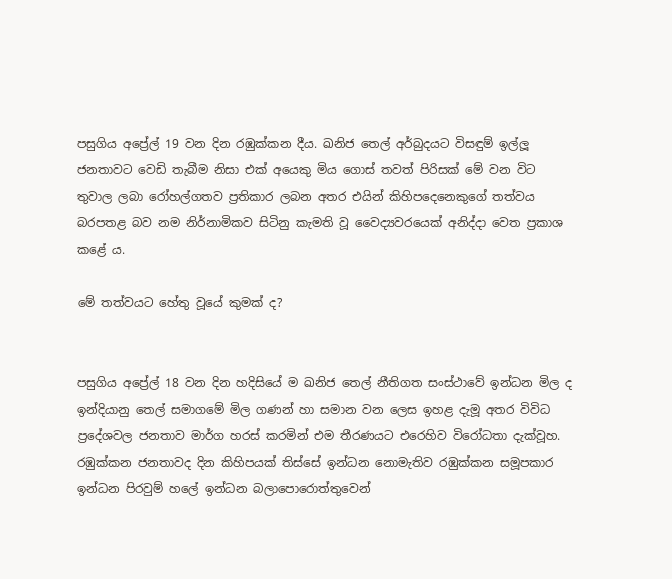පසුගිය අප්‍රේල් 19 වන දින රඹුක්කන දීය. ඛනිජ තෙල් අර්බුදයට විසඳුම් ඉල්ලූ ජනතාවට වෙඩි තැබීම නිසා එක් අයෙකු මිය ගොස් තවත් පිරිසක් මේ වන විට තුවාල ලබා රෝහල්ගතව ප්‍රතිකාර ලබන අතර එයින් කිහිපදෙනෙකුගේ තත්වය බරපතළ බව නම නිර්නාමිකව සිටිනු කැමති වූ වෛද්‍යවරයෙක් අනිද්දා වෙත ප්‍රකාශ කළේ ය.

මේ තත්වයට හේතු වූයේ කුමක් ද?


පසුගිය අප්‍රේල් 18 වන දින හදිසියේ ම ඛනිජ තෙල් නීතිගත සංස්ථාවේ ඉන්ධන මිල ද ඉන්දියානු තෙල් සමාගමේ මිල ගණන් හා සමාන වන ලෙස ඉහළ දැමූ අතර විවිධ ප්‍රදේශවල ජනතාව මාර්ග හරස් කරමින් එම තීරණයට එරෙහිව විරෝධතා දැක්වූහ. රඹුක්කන ජනතාවද දින කිහිපයක් තිස්සේ ඉන්ධන නොමැතිව රඹුක්කන සමූපකාර ඉන්ධන පිරවුම් හලේ ඉන්ධන බලාපොරොත්තුවෙන්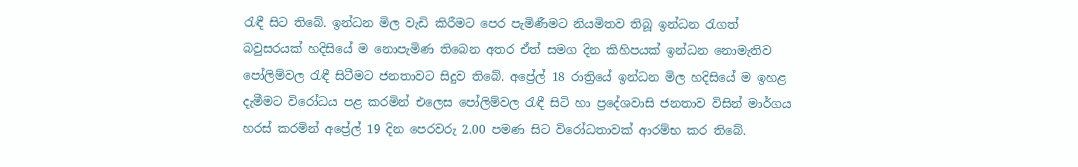රැඳී සිට තිබේ. ඉන්ධන මිල වැඩි කිරීමට පෙර පැමිණීමට නියමිතව තිබූ ඉන්ධන රැගත් බවුසරයක් හදිසියේ ම නොපැමිණ තිබෙන අතර ඒත් සමග දින කිහිපයක් ඉන්ධන නොමැතිව පෝලිම්වල රැඳී සිටීමට ජනතාවට සිදුව තිබේ. අප්‍රේල් 18 රාත්‍රියේ ඉන්ධන මිල හදිසියේ ම ඉහළ දැමීමට විරෝධය පළ කරමින් එලෙස පෝලිම්වල රැඳී සිටි හා ප්‍රදේශවාසි ජනතාව විසින් මාර්ගය හරස් කරමින් අප්‍රේල් 19 දින පෙරවරු 2.00 පමණ සිට විරෝධතාවක් ආරම්භ කර තිබේ.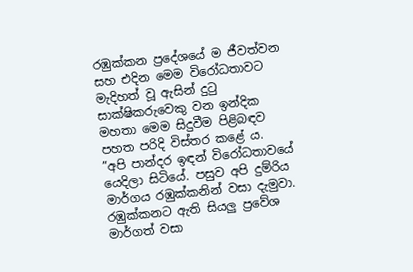රඹුක්කන ප්‍රදේශයේ ම ජීවත්වන සහ එදින මෙම විරෝධතාවට මැදිහත් වූ ඇසින් දුටු සාක්ෂිකරුවෙකු වන ඉන්දික මහතා මෙම සිදුවීම පිළිබඳව පහත පරිදි විස්තර කළේ ය.
”අපි පාන්දර ඉඳන් විරෝධතාවයේ යෙදිලා සිටියේ. පසුව අපි දුම්රිය මාර්ගය රඹුක්කනින් වසා දැමුවා. රඹුක්කනට ඇති සියලු ප්‍රවේශ මාර්ගත් වසා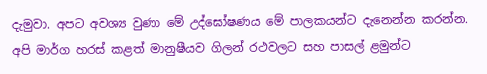දැමුවා. අපට අවශ්‍ය වුණා මේ උද්ඝෝෂණය මේ පාලකයන්ට දැනෙන්න කරන්න. අපි මාර්ග හරස් කළත් මානුෂීයව ගිලන් රථවලට සහ පාසල් ළමුන්ට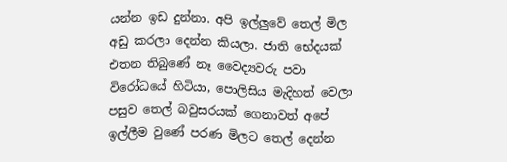යන්න ඉඩ දුන්නා. අපි ඉල්ලුවේ තෙල් මිල අඩු කරලා දෙන්න කියලා. ජාති භේදයක් එතන තිබුණේ නෑ වෛද්‍යවරු පවා විරෝධයේ හිටියා, පොලිසිය මැදිහත් වෙලා පසුව තෙල් බවුසරයක් ගෙනාවත් අපේ ඉල්ලීම වුණේ පරණ මිලට තෙල් දෙන්න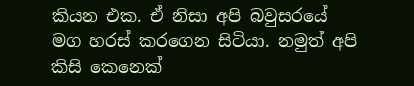කියන එක. ඒ නිසා අපි බවුසරයේ මග හරස් කරගෙන සිටියා. නමුත් අපි කිසි කෙනෙක්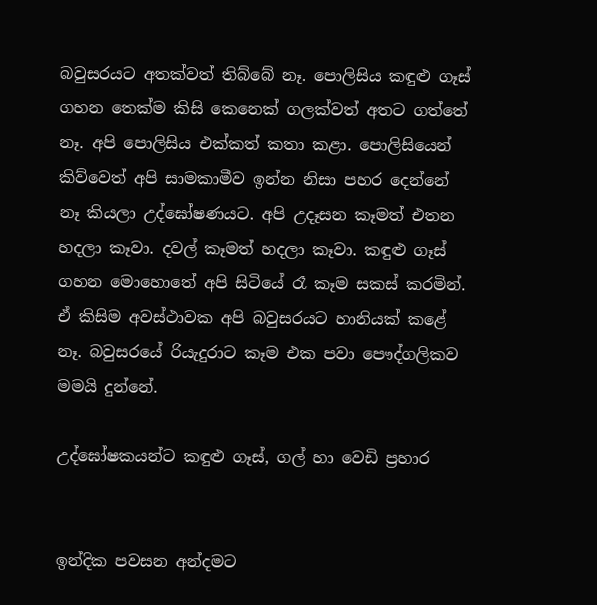බවුසරයට අතක්වත් තිබ්බේ නෑ. පොලිසිය කඳුළු ගෑස් ගහන තෙක්ම කිසි කෙනෙක් ගලක්වත් අතට ගත්තේ නෑ. අපි පොලිසිය එක්කත් කතා කළා. පොලිසියෙන් කිව්වෙත් අපි සාමකාමීව ඉන්න නිසා පහර දෙන්නේ නෑ කියලා උද්ඝෝෂණයට. අපි උදෑසන කෑමත් එතන හදලා කෑවා. දවල් කෑමත් හදලා කෑවා. කඳුළු ගෑස් ගහන මොහොතේ අපි සිටියේ රෑ කෑම සකස් කරමින්. ඒ කිසිම අවස්ථාවක අපි බවුසරයට හානියක් කළේ නෑ. බවුසරයේ රියැදුරාට කෑම එක පවා පෞද්ගලිකව මමයි දුන්නේ.

උද්ඝෝෂකයන්ට කඳුළු ගෑස්, ගල් හා වෙඩි ප්‍රහාර


ඉන්දික පවසන අන්දමට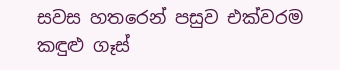සවස හතරෙන් පසුව එක්වරම කඳුළු ගෑස්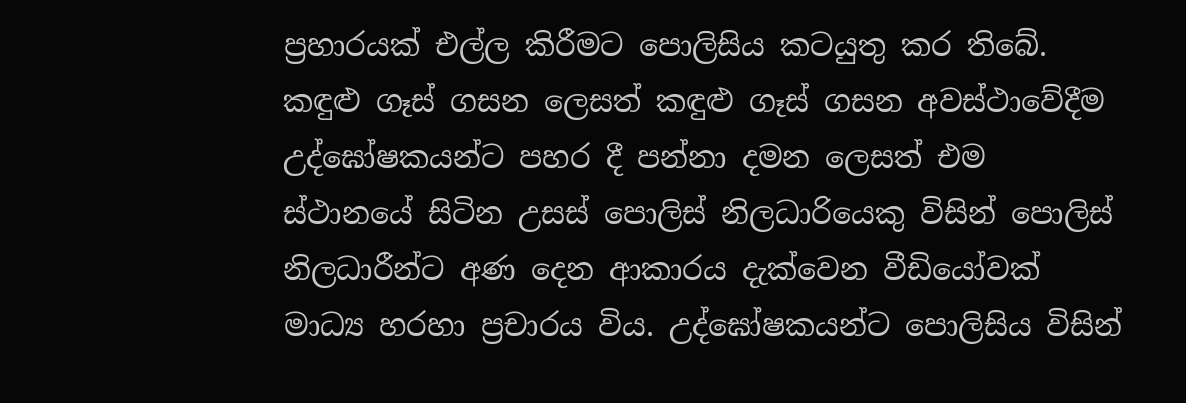ප්‍රහාරයක් එල්ල කිරීමට පොලිසිය කටයුතු කර තිබේ. කඳුළු ගෑස් ගසන ලෙසත් කඳුළු ගෑස් ගසන අවස්ථාවේදීම උද්ඝෝෂකයන්ට පහර දී පන්නා දමන ලෙසත් එම ස්ථානයේ සිටින උසස් පොලිස් නිලධාරියෙකු විසින් පොලිස් නිලධාරීන්ට අණ දෙන ආකාරය දැක්වෙන වීඩියෝවක් මාධ්‍ය හරහා ප්‍රචාරය විය. උද්ඝෝෂකයන්ට පොලිසිය විසින්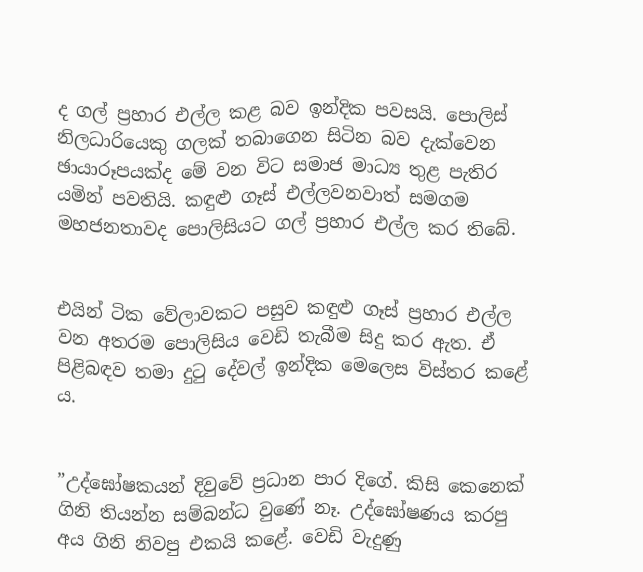ද ගල් ප්‍රහාර එල්ල කළ බව ඉන්දික පවසයි. පොලිස් නිලධාරියෙකු ගලක් තබාගෙන සිටින බව දැක්වෙන ඡායාරූපයක්ද මේ වන විට සමාජ මාධ්‍ය තුළ පැතිර යමින් පවතියි. කඳුළු ගෑස් එල්ලවනවාත් සමගම මහජනතාවද පොලිසියට ගල් ප්‍රහාර එල්ල කර තිබේ.


එයින් ටික වේලාවකට පසුව කඳුළු ගෑස් ප්‍රහාර එල්ල වන අතරම පොලිසිය වෙඩි තැබීම සිදු කර ඇත. ඒ පිළිබඳව තමා දුටු දේවල් ඉන්දික මෙලෙස විස්තර කළේ ය.


”උද්ඝෝෂකයන් දිවුවේ ප්‍රධාන පාර දිගේ. කිසි කෙනෙක් ගිනි තියන්න සම්බන්ධ වුණේ නෑ. උද්ඝෝෂණය කරපු අය ගිනි නිවපු එකයි කළේ. වෙඩි වැදුණු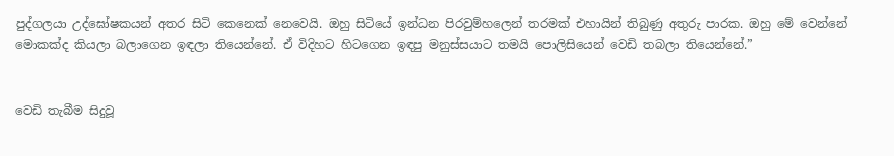පුද්ගලයා උද්ඝෝෂකයන් අතර සිටි කෙනෙක් නෙවෙයි. ඔහු සිටියේ ඉන්ධන පිරවුම්හලෙන් තරමක් එහායින් තිබුණු අතුරු පාරක. ඔහු මේ වෙන්නේ මොකක්ද කියලා බලාගෙන ඉඳලා තියෙන්නේ. ඒ විදිහට හිටගෙන ඉඳපු මනුස්සයාට තමයි පොලිසියෙන් වෙඩි තබලා තියෙන්නේ.”


වෙඩි තැබීම සිදුවූ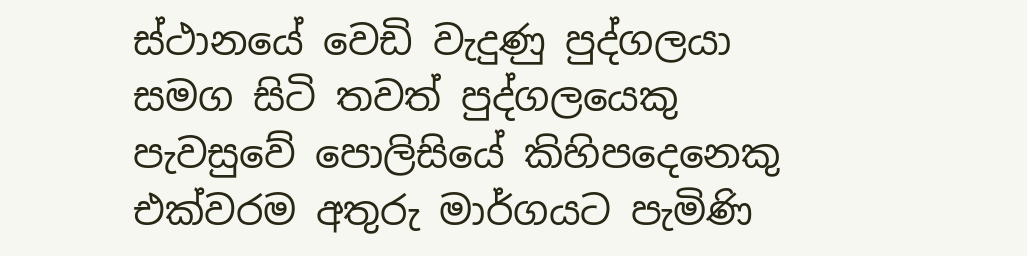ස්ථානයේ වෙඩි වැදුණු පුද්ගලයා සමග සිටි තවත් පුද්ගලයෙකු පැවසුවේ පොලිසියේ කිහිපදෙනෙකු එක්වරම අතුරු මාර්ගයට පැමිණි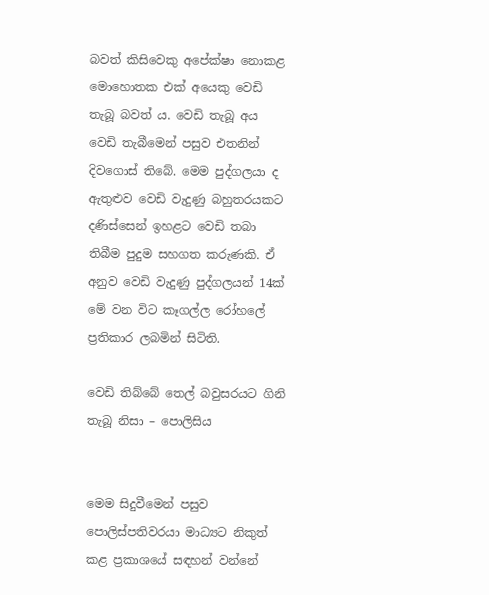බවත් කිසිවෙකු අපේක්ෂා නොකළ මොහොතක එක් අයෙකු වෙඩි තැබූ බවත් ය. වෙඩි තැබූ අය වෙඩි තැබීමෙන් පසුව එතනින් දිවගොස් තිබේ. මෙම පුද්ගලයා ද ඇතුළුව වෙඩි වැදුණු බහුතරයකට දණිස්සෙන් ඉහළට වෙඩි තබා තිබීම පුදුම සහගත කරුණකි. ඒ අනුව වෙඩි වැදුණු පුද්ගලයන් 14ක් මේ වන විට කෑගල්ල රෝහලේ ප්‍රතිකාර ලබමින් සිටිති.

වෙඩි තිබ්බේ තෙල් බවුසරයට ගිනි තැබූ නිසා – පොලිසිය


මෙම සිදුවීමෙන් පසුව පොලිස්පතිවරයා මාධ්‍යට නිකුත් කළ ප්‍රකාශයේ සඳහන් වන්නේ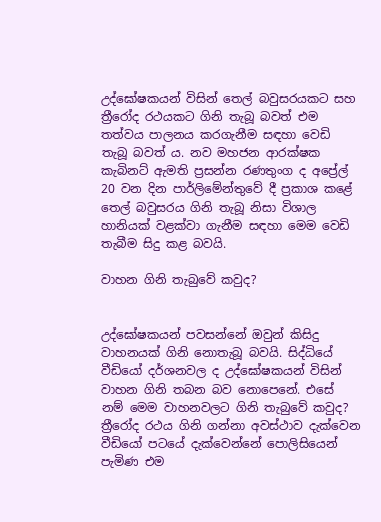උද්ඝෝෂකයන් විසින් තෙල් බවුසරයකට සහ ත්‍රීරෝද රථයකට ගිනි තැබූ බවත් එම තත්වය පාලනය කරගැනීම සඳහා වෙඩි තැබූ බවත් ය. නව මහජන ආරක්ෂක කැබිනට් ඇමති ප්‍රසන්න රණතුංග ද අප්‍රේල් 20 වන දින පාර්ලිමේන්තුවේ දී ප්‍රකාශ කළේ තෙල් බවුසරය ගිනි තැබූ නිසා විශාල හානියක් වළක්වා ගැනීම සඳහා මෙම වෙඩි තැබීම සිදු කළ බවයි.

වාහන ගිනි තැබුවේ කවුද?


උද්ඝෝෂකයන් පවසන්නේ ඔවුන් කිසිදු වාහනයක් ගිනි නොතැබූ බවයි. සිද්ධියේ වීඩියෝ දර්ශනවල ද උද්ඝෝෂකයන් විසින් වාහන ගිනි තබන බව නොපෙනේ. එසේ නම් මෙම වාහනවලට ගිනි තැබුවේ කවුද? ත්‍රීරෝද රථය ගිනි ගන්නා අවස්ථාව දැක්වෙන වීඩියෝ පටයේ දැක්වෙන්නේ පොලිසියෙන් පැමිණ එම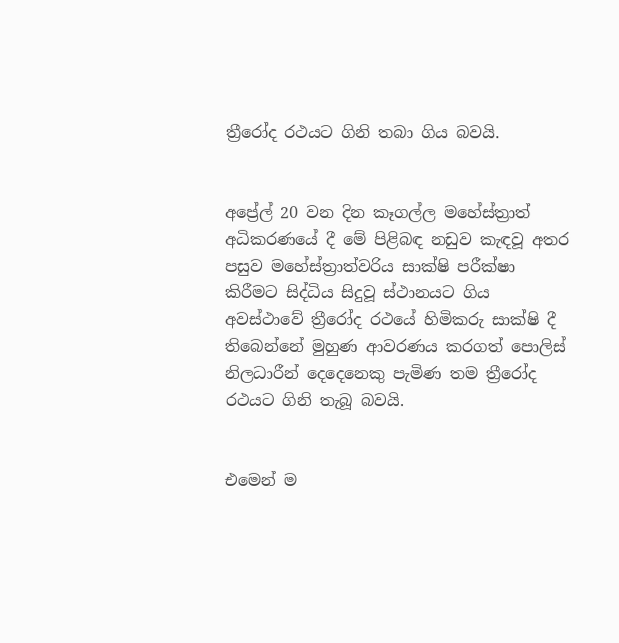ත්‍රීරෝද රථයට ගිනි තබා ගිය බවයි.


අප්‍රේල් 20 වන දින කෑගල්ල මහේස්ත්‍රාත් අධිකරණයේ දී මේ පිළිබඳ නඩුව කැඳවූ අතර පසුව මහේස්ත්‍රාත්වරිය සාක්ෂි පරීක්ෂා කිරීමට සිද්ධිය සිදුවූ ස්ථානයට ගිය අවස්ථාවේ ත්‍රීරෝද රථයේ හිමිකරු සාක්ෂි දී තිබෙන්නේ මුහුණ ආවරණය කරගත් පොලිස් නිලධාරීන් දෙදෙනෙකු පැමිණ තම ත්‍රීරෝද රථයට ගිනි තැබූ බවයි.


එමෙන් ම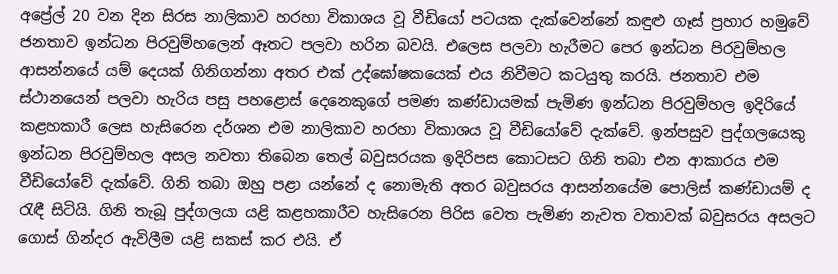අප්‍රේල් 20 වන දින සිරස නාලිකාව හරහා විකාශය වූ වීඩියෝ පටයක දැක්වෙන්නේ කඳුළු ගෑස් ප්‍රහාර හමුවේ ජනතාව ඉන්ධන පිරවුම්හලෙන් ඈතට පලවා හරින බවයි. එලෙස පලවා හැරීමට පෙර ඉන්ධන පිරවුම්හල ආසන්නයේ යම් දෙයක් ගිනිගන්නා අතර එක් උද්ඝෝෂකයෙක් එය නිවීමට කටයුතු කරයි. ජනතාව එම ස්ථානයෙන් පලවා හැරිය පසු පහළොස් දෙනෙකුගේ පමණ කණ්ඩායමක් පැමිණ ඉන්ධන පිරවුම්හල ඉදිරියේ කළහකාරී ලෙස හැසිරෙන දර්ශන එම නාලිකාව හරහා විකාශය වූ වීඩියෝවේ දැක්වේ. ඉන්පසුව පුද්ගලයෙකු ඉන්ධන පිරවුම්හල අසල නවතා තිබෙන තෙල් බවුසරයක ඉදිරිපස කොටසට ගිනි තබා එන ආකාරය එම වීඩියෝවේ දැක්වේ. ගිනි තබා ඔහු පළා යන්නේ ද නොමැති අතර බවුසරය ආසන්නයේම පොලිස් කණ්ඩායම් ද රැඳී සිටියි. ගිනි තැබූ පුද්ගලයා යළි කළහකාරීව හැසිරෙන පිරිස වෙත පැමිණ නැවත වතාවක් බවුසරය අසලට ගොස් ගින්දර ඇවිලීම යළි සකස් කර එයි. ඒ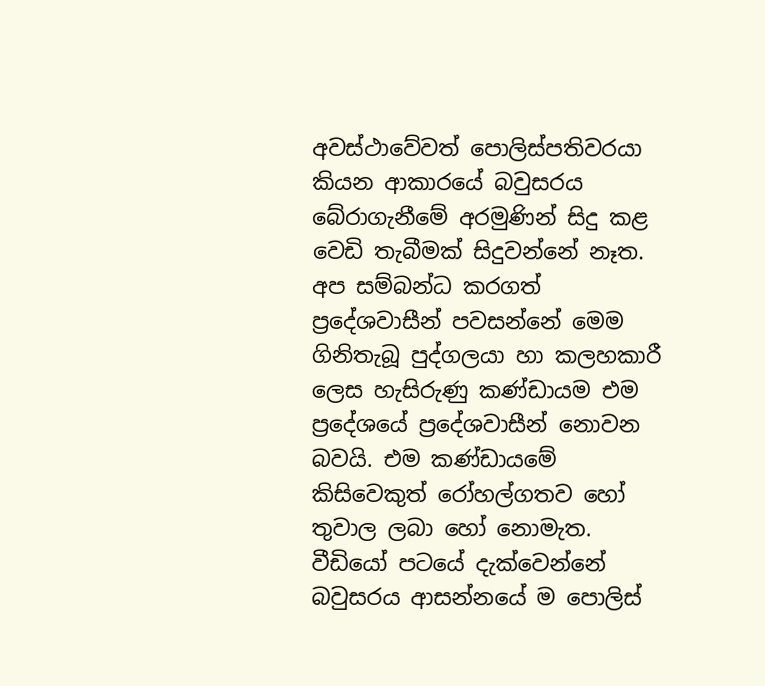අවස්ථාවේවත් පොලිස්පතිවරයා කියන ආකාරයේ බවුසරය බේරාගැනීමේ අරමුණින් සිදු කළ වෙඩි තැබීමක් සිදුවන්නේ නෑත. අප සම්බන්ධ කරගත් ප්‍රදේශවාසීන් පවසන්නේ මෙම ගිනිතැබූ පුද්ගලයා හා කලහකාරී ලෙස හැසිරුණු කණ්ඩායම එම ප්‍රදේශයේ ප්‍රදේශවාසීන් නොවන බවයි. එම කණ්ඩායමේ කිසිවෙකුත් රෝහල්ගතව හෝ තුවාල ලබා හෝ නොමැත. වීඩියෝ පටයේ දැක්වෙන්නේ බවුසරය ආසන්නයේ ම පොලිස්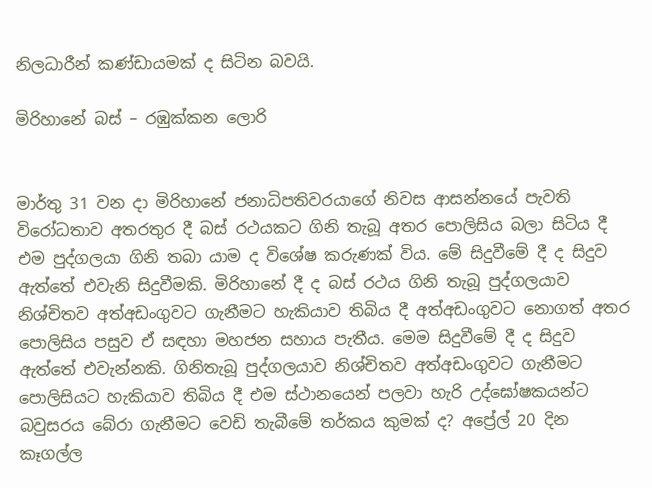නිලධාරීන් කණ්ඩායමක් ද සිටින බවයි.

මිරිහානේ බස් – රඹුක්කන ලොරි


මාර්තු 31 වන දා මිරිහානේ ජනාධිපතිවරයාගේ නිවස ආසන්නයේ පැවති විරෝධතාව අතරතුර දී බස් රථයකට ගිනි තැබූ අතර පොලිසිය බලා සිටිය දී එම පුද්ගලයා ගිනි තබා යාම ද විශේෂ කරුණක් විය. මේ සිදුවීමේ දී ද සිදුව ඇත්තේ එවැනි සිදුවීමකි. මිරිහානේ දී ද බස් රථය ගිනි තැබූ පුද්ගලයාව නිශ්චිතව අත්අඩංගුවට ගැනීමට හැකියාව තිබිය දී අත්අඩංගුවට නොගත් අතර පොලිසිය පසුව ඒ සඳහා මහජන සහාය පැතීය. මෙම සිදුවීමේ දී ද සිදුව ඇත්තේ එවැන්නකි. ගිනිතැබූ පුද්ගලයාව නිශ්චිතව අත්අඩංගුවට ගැනීමට පොලිසියට හැකියාව තිබිය දී එම ස්ථානයෙන් පලවා හැරි උද්ඝෝෂකයන්ට බවුසරය බේරා ගැනීමට වෙඩි තැබීමේ තර්කය කුමක් ද? අප්‍රේල් 20 දින කෑගල්ල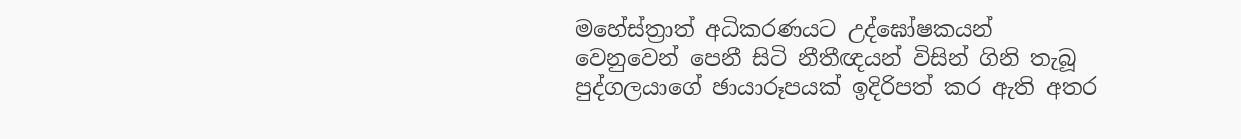මහේස්ත්‍රාත් අධිකරණයට උද්ඝෝෂකයන් වෙනුවෙන් පෙනී සිටි නීතීඥයන් විසින් ගිනි තැබූ පුද්ගලයාගේ ඡායාරූපයක් ඉදිරිපත් කර ඇති අතර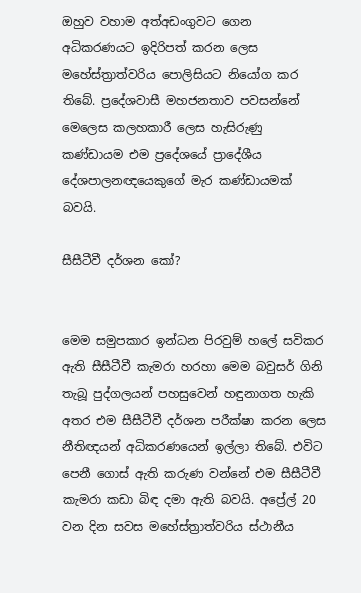ඔහුව වහාම අත්අඩංගුවට ගෙන අධිකරණයට ඉදිරිපත් කරන ලෙස මහේස්ත්‍රාත්වරිය පොලිසියට නියෝග කර තිබේ. ප්‍රදේශවාසී මහජනතාව පවසන්නේ මෙලෙස කලහකාරී ලෙස හැසිරුණු කණ්ඩායම එම ප්‍රදේශයේ ප්‍රාදේශීය දේශපාලනඥයෙකුගේ මැර කණ්ඩායමක් බවයි.

සීසීටීවී දර්ශන කෝ?


මෙම සමුපකාර ඉන්ධන පිරවුම් හලේ සවිකර ඇති සීසීටීවී කැමරා හරහා මෙම බවුසර් ගිනි තැබූ පුද්ගලයන් පහසුවෙන් හඳුනාගත හැකි අතර එම සීසීටීවී දර්ශන පරීක්ෂා කරන ලෙස නීතිඥයන් අධිකරණයෙන් ඉල්ලා තිබේ. එවිට පෙනී ගොස් ඇති කරුණ වන්නේ එම සීසීටීවී කැමරා කඩා බිඳ දමා ඇති බවයි. අප්‍රේල් 20 වන දින සවස මහේස්ත්‍රාත්වරිය ස්ථානීය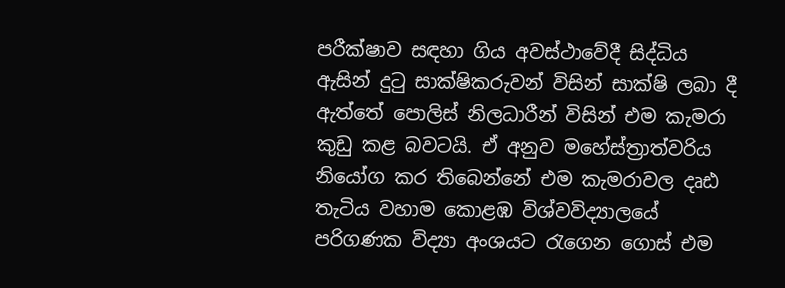පරීක්ෂාව සඳහා ගිය අවස්ථාවේදී සිද්ධිය ඇසින් දුටු සාක්ෂිකරුවන් විසින් සාක්ෂි ලබා දී ඇත්තේ පොලිස් නිලධාරීන් විසින් එම කැමරා කුඩු කළ බවටයි. ඒ අනුව මහේස්ත්‍රාත්වරිය නියෝග කර තිබෙන්නේ එම කැමරාවල දෘඪ තැටිය වහාම කොළඹ විශ්වවිද්‍යාලයේ පරිගණක විද්‍යා අංශයට රැගෙන ගොස් එම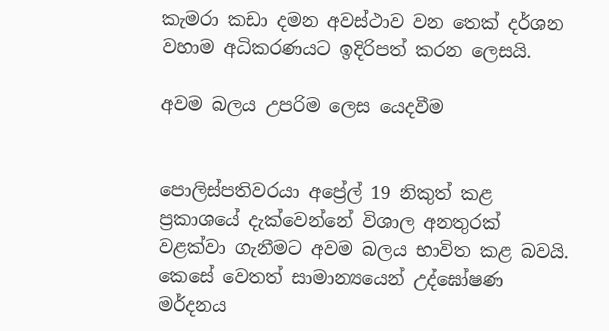කැමරා කඩා දමන අවස්ථාව වන තෙක් දර්ශන වහාම අධිකරණයට ඉදිරිපත් කරන ලෙසයි.

අවම බලය උපරිම ලෙස යෙදවීම


පොලිස්පතිවරයා අප්‍රේල් 19 නිකුත් කළ ප්‍රකාශයේ දැක්වෙන්නේ විශාල අනතුරක් වළක්වා ගැනීමට අවම බලය භාවිත කළ බවයි. කෙසේ වෙතත් සාමාන්‍යයෙන් උද්ඝෝෂණ මර්දනය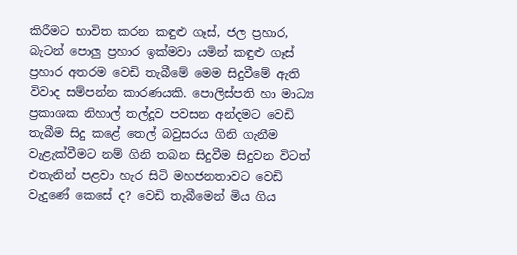කිරීමට භාවිත කරන කඳුළු ගෑස්, ජල ප්‍රහාර, බැටන් පොලු ප්‍රහාර ඉක්මවා යමින් කඳුළු ගෑස් ප්‍රහාර අතරම වෙඩි තැබීමේ මෙම සිදුවීමේ ඇති විවාද සම්පන්න කාරණයකි. පොලිස්පති හා මාධ්‍ය ප්‍රකාශක නිහාල් තල්දූව පවසන අන්දමට වෙඩි තැබීම සිදු කළේ තෙල් බවුසරය ගිනි ගැනීම වැළැක්වීමට නම් ගිනි තබන සිදුවීම සිදුවන විටත් එතැනින් පළවා හැර සිටි මහජනතාවට වෙඩි වැදුණේ කෙසේ ද? වෙඩි තැබීමෙන් මිය ගිය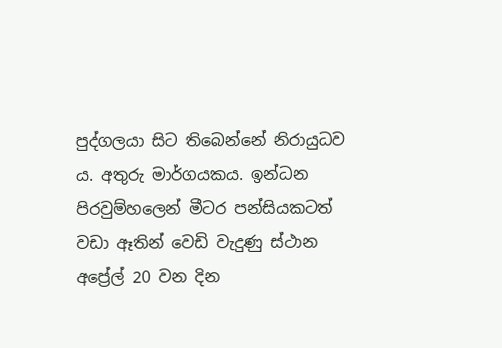පුද්ගලයා සිට තිබෙන්නේ නිරායුධව ය. අතුරු මාර්ගයකය. ඉන්ධන පිරවුම්හලෙන් මීටර පන්සියකටත් වඩා ඈතින් වෙඩි වැදුණු ස්ථාන අප්‍රේල් 20 වන දින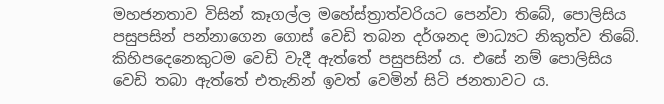මහජනතාව විසින් කෑගල්ල මහේස්ත්‍රාත්වරියට පෙන්වා තිබේ, පොලිසිය පසුපසින් පන්නාගෙන ගොස් වෙඩි තබන දර්ශනද මාධ්‍යට නිකුත්ව තිබේ. කිහිපදෙනෙකුටම වෙඩි වැදී ඇත්තේ පසුපසින් ය. එසේ නම් පොලිසිය වෙඩි තබා ඇත්තේ එතැනින් ඉවත් වෙමින් සිටි ජනතාවට ය.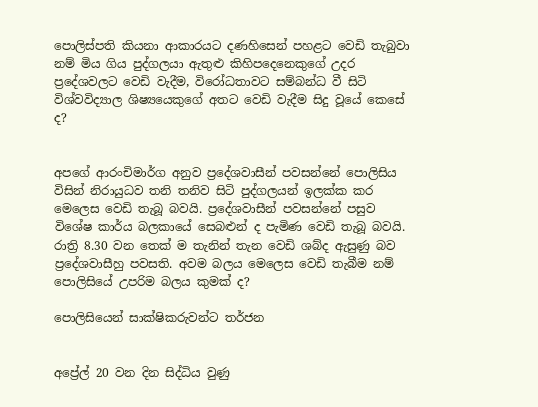පොලිස්පති කියනා ආකාරයට දණහිසෙන් පහළට වෙඩි තැබුවා නම් මිය ගිය පුද්ගලයා ඇතුළු කිහිපදෙනෙකුගේ උදර ප්‍රදේශවලට වෙඩි වැදීම, විරෝධතාවට සම්බන්ධ වී සිටි විශ්වවිද්‍යාල ශිෂ්‍යයෙකුගේ අතට වෙඩි වැදීම සිදු වූයේ කෙසේ ද?


අපගේ ආරංචිමාර්ග අනුව ප්‍රදේශවාසීන් පවසන්නේ පොලිසිය විසින් නිරායුධව තනි තනිව සිටි පුද්ගලයන් ඉලක්ක කර මෙලෙස වෙඩි තැබූ බවයි. ප්‍රදේශවාසීන් පවසන්නේ පසුව විශේෂ කාර්ය බලකායේ සෙබළුන් ද පැමිණ වෙඩි තැබූ බවයි. රාත්‍රි 8.30 වන තෙක් ම තැනින් තැන වෙඩි ශබ්ද ඇසුණු බව ප්‍රදේශවාසීහු පවසති. අවම බලය මෙලෙස වෙඩි තැබීම නම් පොලිසියේ උපරිම බලය කුමක් ද?

පොලිසියෙන් සාක්ෂිකරුවන්ට තර්ජන


අප්‍රේල් 20 වන දින සිද්ධිය වුණු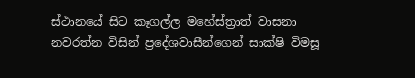ස්ථානයේ සිට කෑගල්ල මහේස්ත්‍රාත් වාසනා නවරත්න විසින් ප්‍රදේශවාසීන්ගෙන් සාක්ෂි විමසූ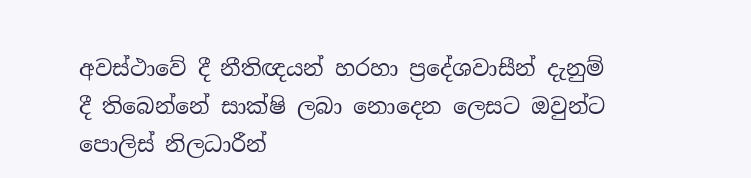අවස්ථාවේ දී නීතිඥයන් හරහා ප්‍රදේශවාසීන් දැනුම් දී තිබෙන්නේ සාක්ෂි ලබා නොදෙන ලෙසට ඔවුන්ට පොලිස් නිලධාරීන්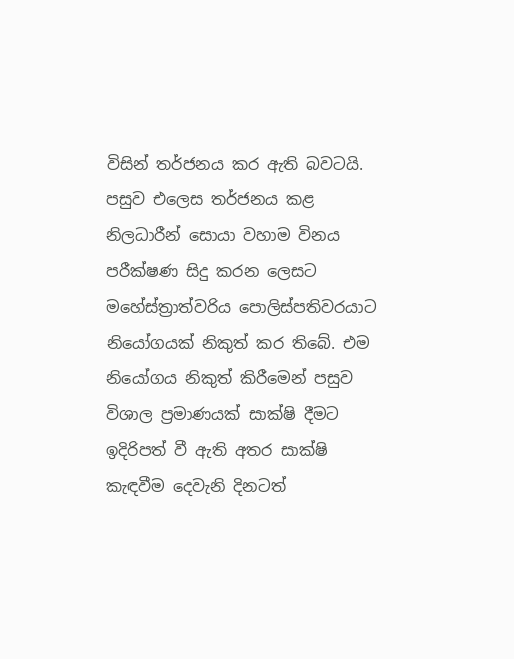විසින් තර්ජනය කර ඇති බවටයි. පසුව එලෙස තර්ජනය කළ නිලධාරීන් සොයා වහාම විනය පරීක්ෂණ සිදු කරන ලෙසට මහේස්ත්‍රාත්වරිය පොලිස්පතිවරයාට නියෝගයක් නිකුත් කර තිබේ. එම නියෝගය නිකුත් කිරීමෙන් පසුව විශාල ප්‍රමාණයක් සාක්ෂි දීමට ඉදිරිපත් වී ඇති අතර සාක්ෂි කැඳවීම දෙවැනි දිනටත්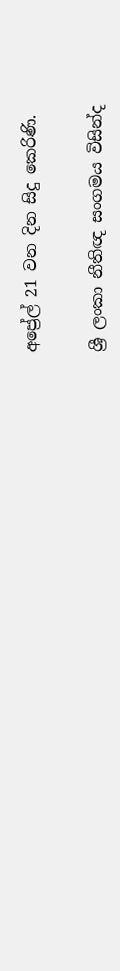අප්‍රේල් 21 වන දින සිදු කෙරිණි.


ශ්‍රී ලංකා නීතිඥ සංගමය විසින්ද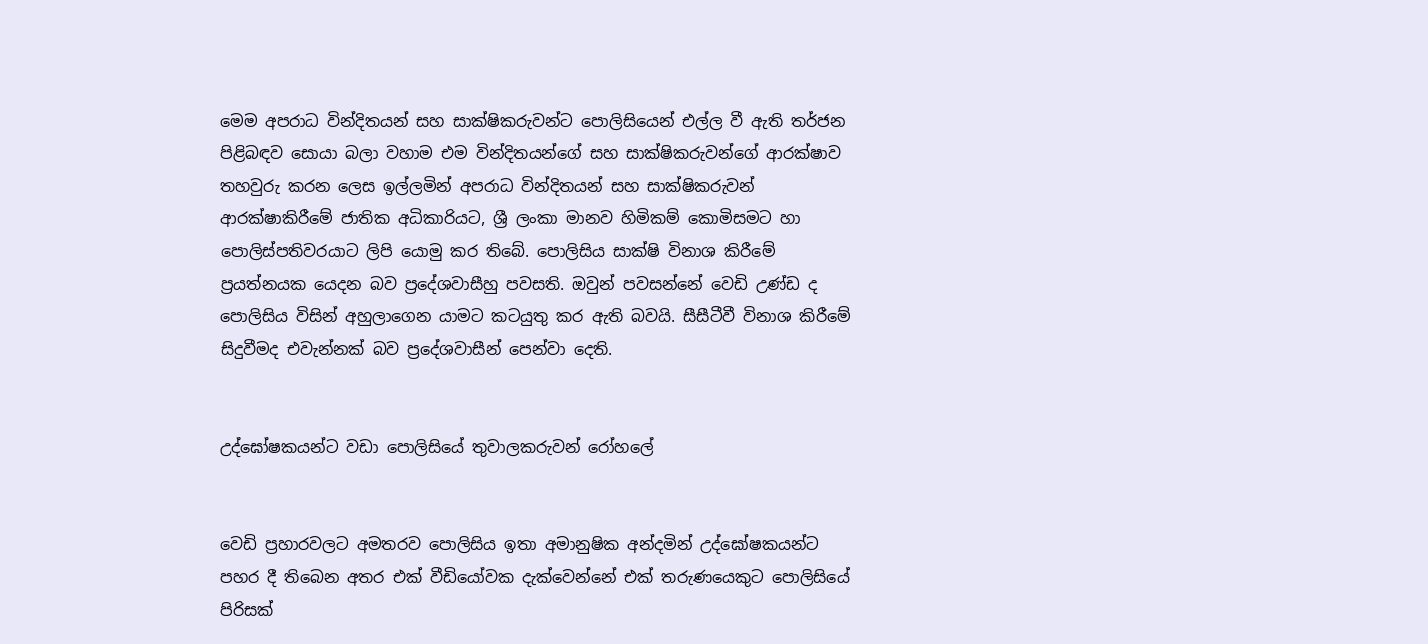මෙම අපරාධ වින්දිතයන් සහ සාක්ෂිකරුවන්ට පොලිසියෙන් එල්ල වී ඇති තර්ජන පිළිබඳව සොයා බලා වහාම එම වින්දිතයන්ගේ සහ සාක්ෂිකරුවන්ගේ ආරක්ෂාව තහවුරු කරන ලෙස ඉල්ලමින් අපරාධ වින්දිතයන් සහ සාක්ෂිකරුවන් ආරක්ෂාකිරීමේ ජාතික අධිකාරියට, ශ්‍රී ලංකා මානව හිමිකම් කොමිසමට හා පොලිස්පතිවරයාට ලිපි යොමු කර තිබේ. පොලිසිය සාක්ෂි විනාශ කිරීමේ ප්‍රයත්නයක යෙදන බව ප්‍රදේශවාසීහු පවසති. ඔවුන් පවසන්නේ වෙඩි උණ්ඩ ද පොලිසිය විසින් අහුලාගෙන යාමට කටයුතු කර ඇති බවයි. සීසීටීවී විනාශ කිරීමේ සිදුවීමද එවැන්නක් බව ප්‍රදේශවාසීන් පෙන්වා දෙති.


උද්ඝෝෂකයන්ට වඩා පොලිසියේ තුවාලකරුවන් රෝහලේ


වෙඩි ප්‍රහාරවලට අමතරව පොලිසිය ඉතා අමානුෂික අන්දමින් උද්ඝෝෂකයන්ට පහර දී තිබෙන අතර එක් වීඩියෝවක දැක්වෙන්නේ එක් තරුණයෙකුට පොලිසියේ පිරිසක්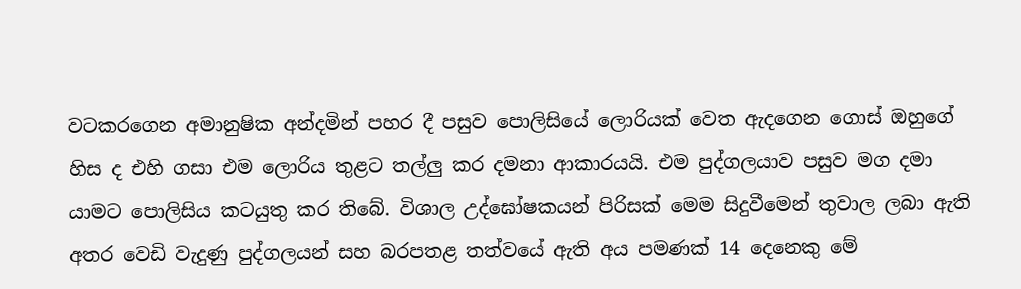වටකරගෙන අමානුෂික අන්දමින් පහර දී පසුව පොලිසියේ ලොරියක් වෙත ඇදගෙන ගොස් ඔහුගේ හිස ද එහි ගසා එම ලොරිය තුළට තල්ලු කර දමනා ආකාරයයි. එම පුද්ගලයාව පසුව මග දමා යාමට පොලිසිය කටයුතු කර තිබේ. විශාල උද්ඝෝෂකයන් පිරිසක් මෙම සිදුවීමෙන් තුවාල ලබා ඇති අතර වෙඩි වැදුණු පුද්ගලයන් සහ බරපතළ තත්වයේ ඇති අය පමණක් 14 දෙනෙකු මේ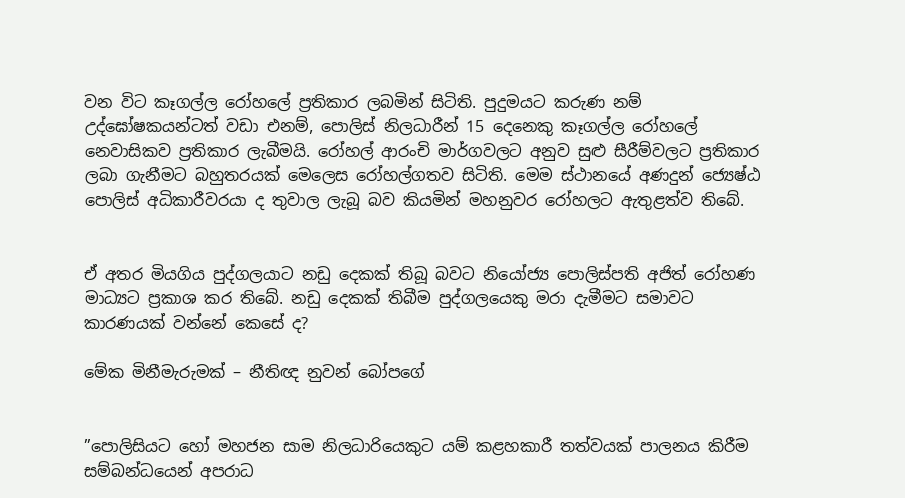වන විට කෑගල්ල රෝහලේ ප්‍රතිකාර ලබමින් සිටිති. පුදුමයට කරුණ නම් උද්ඝෝෂකයන්ටත් වඩා එනම්, පොලිස් නිලධාරීන් 15 දෙනෙකු කෑගල්ල රෝහලේ නෙවාසිකව ප්‍රතිකාර ලැබීමයි. රෝහල් ආරංචි මාර්ගවලට අනුව සුළු සීරීම්වලට ප්‍රතිකාර ලබා ගැනීමට බහුතරයක් මෙලෙස රෝහල්ගතව සිටිති. මෙම ස්ථානයේ අණදුන් ජ්‍යෙෂ්ඨ පොලිස් අධිකාරීවරයා ද තුවාල ලැබූ බව කියමින් මහනුවර රෝහලට ඇතුළත්ව තිබේ.


ඒ අතර මියගිය පුද්ගලයාට නඩු දෙකක් තිබූ බවට නියෝජ්‍ය පොලිස්පති අජිත් රෝහණ මාධ්‍යට ප්‍රකාශ කර තිබේ. නඩු දෙකක් තිබීම පුද්ගලයෙකු මරා දැමීමට සමාවට කාරණයක් වන්නේ කෙසේ ද?

මේක මිනීමැරුමක් – නීතිඥ නුවන් බෝපගේ


”පොලිසියට හෝ මහජන සාම නිලධාරියෙකුට යම් කළහකාරී තත්වයක් පාලනය කිරීම සම්බන්ධයෙන් අපරාධ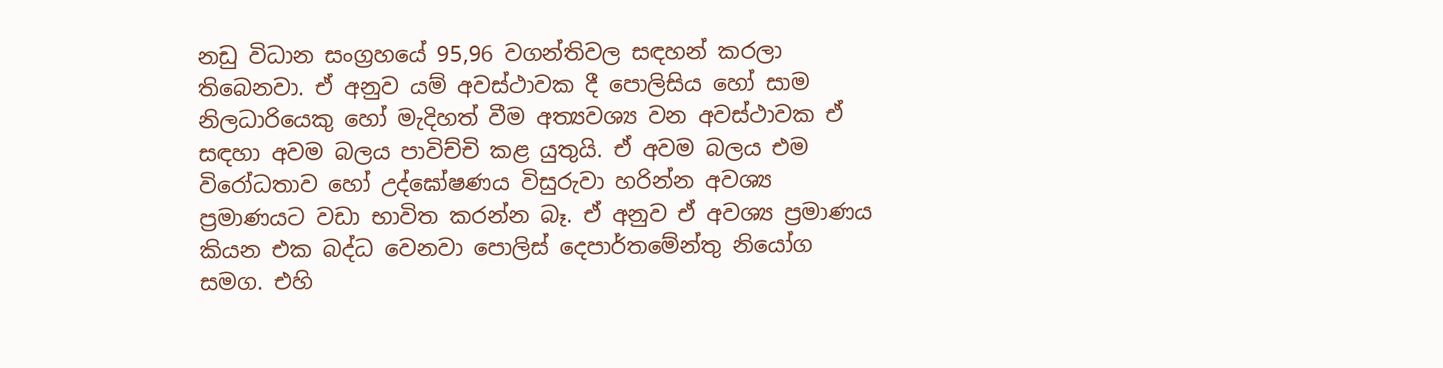නඩු විධාන සංග්‍රහයේ 95,96 වගන්තිවල සඳහන් කරලා තිබෙනවා. ඒ අනුව යම් අවස්ථාවක දී පොලිසිය හෝ සාම නිලධාරියෙකු හෝ මැදිහත් වීම අත්‍යවශ්‍ය වන අවස්ථාවක ඒ සඳහා අවම බලය පාවිච්චි කළ යුතුයි. ඒ අවම බලය එම විරෝධතාව හෝ උද්ඝෝෂණය විසුරුවා හරින්න අවශ්‍ය ප්‍රමාණයට වඩා භාවිත කරන්න බෑ. ඒ අනුව ඒ අවශ්‍ය ප්‍රමාණය කියන එක බද්ධ වෙනවා පොලිස් දෙපාර්තමේන්තු නියෝග සමග. එහි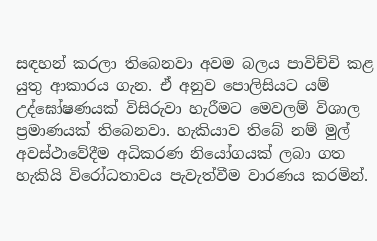සඳහන් කරලා තිබෙනවා අවම බලය පාවිච්චි කළ යුතු ආකාරය ගැන. ඒ අනුව පොලිසියට යම් උද්ඝෝෂණයක් විසිරුවා හැරීමට මෙවලම් විශාල ප්‍රමාණයක් තිබෙනවා. හැකියාව තිබේ නම් මුල් අවස්ථාවේදීම අධිකරණ නියෝගයක් ලබා ගත හැකියි විරෝධතාවය පැවැත්වීම වාරණය කරමින්.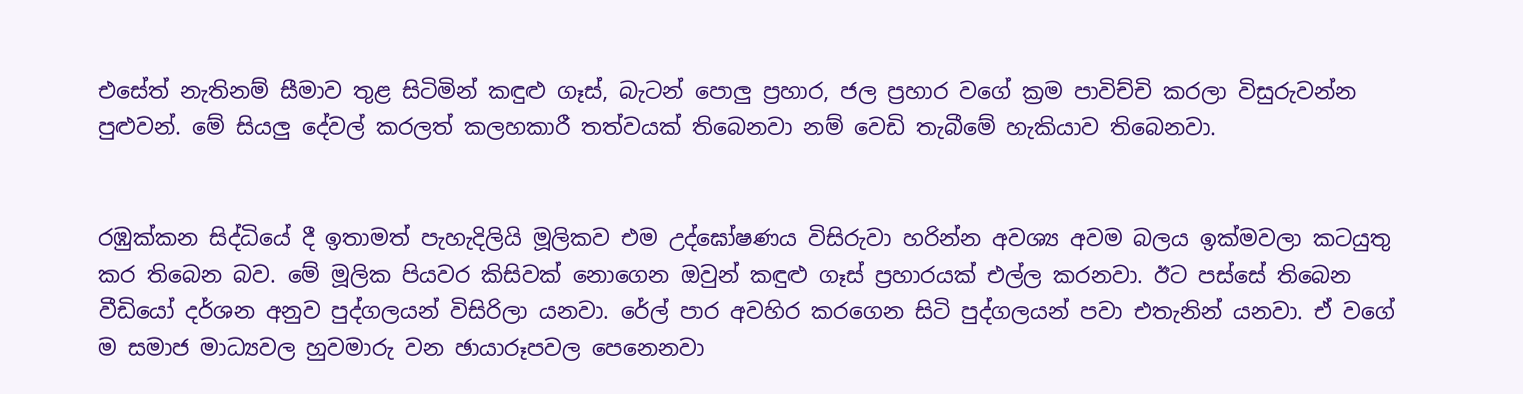එසේත් නැතිනම් සීමාව තුළ සිටිමින් කඳුළු ගෑස්, බැටන් පොලු ප්‍රහාර, ජල ප්‍රහාර වගේ ක්‍රම පාවිච්චි කරලා විසුරුවන්න පුළුවන්. මේ සියලු දේවල් කරලත් කලහකාරී තත්වයක් තිබෙනවා නම් වෙඩි තැබීමේ හැකියාව තිබෙනවා.


රඹුක්කන සිද්ධියේ දී ඉතාමත් පැහැදිලියි මූලිකව එම උද්ඝෝෂණය විසිරුවා හරින්න අවශ්‍ය අවම බලය ඉක්මවලා කටයුතු කර තිබෙන බව. මේ මූලික පියවර කිසිවක් නොගෙන ඔවුන් කඳුළු ගෑස් ප්‍රහාරයක් එල්ල කරනවා. ඊට පස්සේ තිබෙන වීඩියෝ දර්ශන අනුව පුද්ගලයන් විසිරිලා යනවා. රේල් පාර අවහිර කරගෙන සිටි පුද්ගලයන් පවා එතැනින් යනවා. ඒ වගේ ම සමාජ මාධ්‍යවල හුවමාරු වන ඡායාරූපවල පෙනෙනවා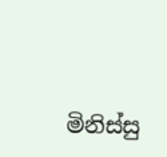මිනිස්සු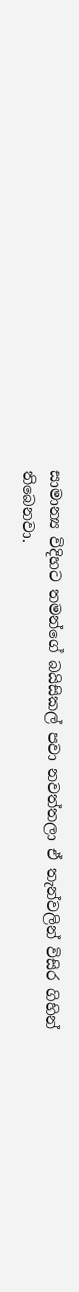සාමාන්‍ය විදිහට තමන්ගේ බයිසිකල් පවා නවත්තලා ඒ තැන්වලින් විසිර ගිහින් තිබෙනවා.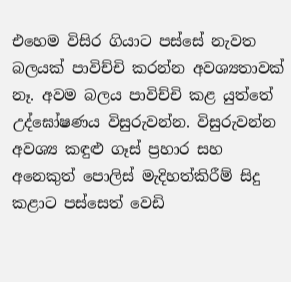එහෙම විසිර ගියාට පස්සේ නැවත බලයක් පාවිච්චි කරන්න අවශ්‍යතාවක් නෑ. අවම බලය පාවිච්චි කළ යුත්තේ උද්ඝෝෂණය විසුරුවන්න. විසුරුවන්න අවශ්‍ය කඳුළු ගෑස් ප්‍රහාර සහ අනෙකුත් පොලිස් මැදිහත්කිරීම් සිදු කළාට පස්සෙත් වෙඩි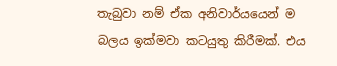තැබුවා නම් ඒක අනිවාර්යයෙන් ම බලය ඉක්මවා කටයුතු කිරීමක්. එය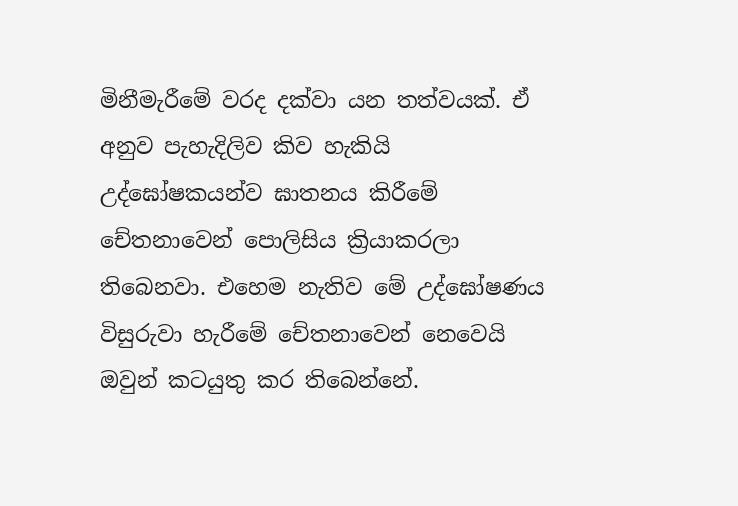මිනීමැරීමේ වරද දක්වා යන තත්වයක්. ඒ අනුව පැහැදිලිව කිව හැකියි උද්ඝෝෂකයන්ව ඝාතනය කිරීමේ චේතනාවෙන් පොලිසිය ක්‍රියාකරලා තිබෙනවා. එහෙම නැතිව මේ උද්ඝෝෂණය විසුරුවා හැරීමේ චේතනාවෙන් නෙවෙයි ඔවුන් කටයුතු කර තිබෙන්නේ.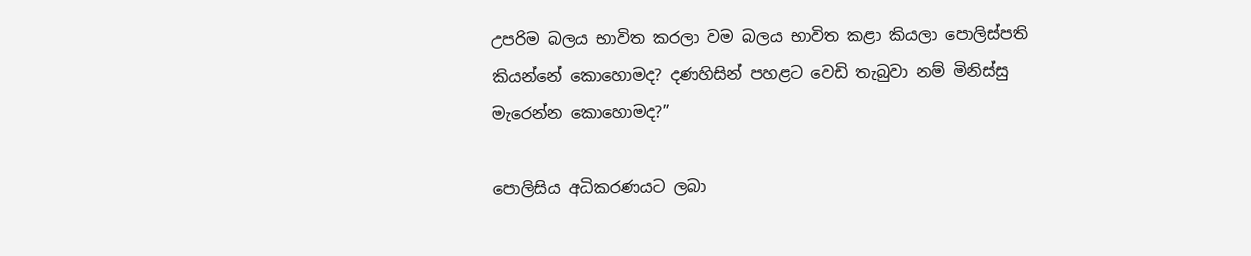උපරිම බලය භාවිත කරලා වම බලය භාවිත කළා කියලා පොලිස්පති කියන්නේ කොහොමද? දණහිසින් පහළට වෙඩි තැබුවා නම් මිනිස්සු මැරෙන්න කොහොමද?”

පොලිසිය අධිකරණයට ලබා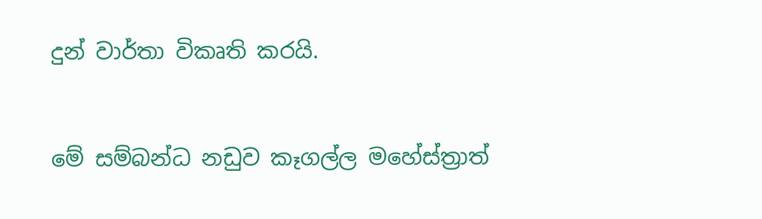දුන් වාර්තා විකෘති කරයි.


මේ සම්බන්ධ නඩුව කෑගල්ල මහේස්ත්‍රාත්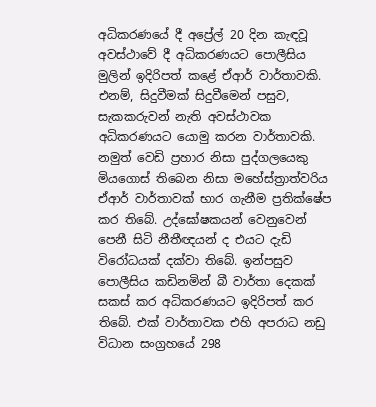අධිකරණයේ දී අප්‍රේල් 20 දින කැඳවූ අවස්ථාවේ දී අධිකරණයට පොලීසිය මුලින් ඉදිරිපත් කළේ ඒආර් වාර්තාවකි. එනම්, සිදුවීමක් සිදුවීමෙන් පසුව, සැකකරුවන් නැති අවස්ථාවක අධිකරණයට යොමු කරන වාර්තාවකි. නමුත් වෙඩි ප්‍රහාර නිසා පුද්ගලයෙකු මියගොස් තිබෙන නිසා මහේස්ත්‍රාත්වරිය ඒආර් වාර්තාවක් භාර ගැනීම ප්‍රතික්ෂේප කර තිබේ. උද්ඝෝෂකයන් වෙනුවෙන් පෙනී සිටි නීතීඥයන් ද එයට දැඩි විරෝධයක් දක්වා තිබේ. ඉන්පසුව පොලීසිය කඩිනමින් බී වාර්තා දෙකක් සකස් කර අධිකරණයට ඉදිරිපත් කර තිබේ. එක් වාර්තාවක එහි අපරාධ නඩු විධාන සංග්‍රහයේ 298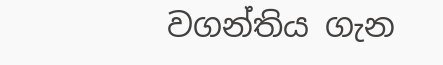වගන්තිය ගැන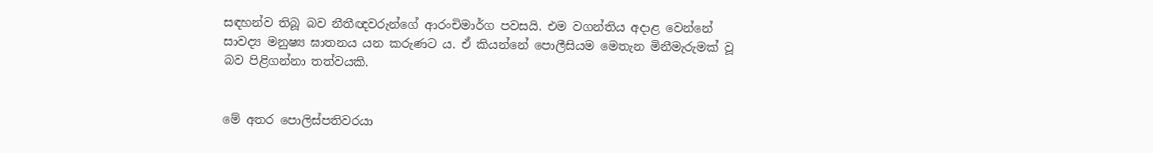සඳහන්ව තිබූ බව නීතීඥවරුන්ගේ ආරංචිමාර්ග පවසයි. එම වගන්තිය අදාළ වෙන්නේ සාවද්‍ය මනුෂ්‍ය ඝාතනය යන කරුණට ය. ඒ කියන්නේ පොලීසියම මෙතැන මිනීමැරුමක් වූ බව පිළිගන්නා තත්වයකි.


මේ අතර පොලිස්පතිවරයා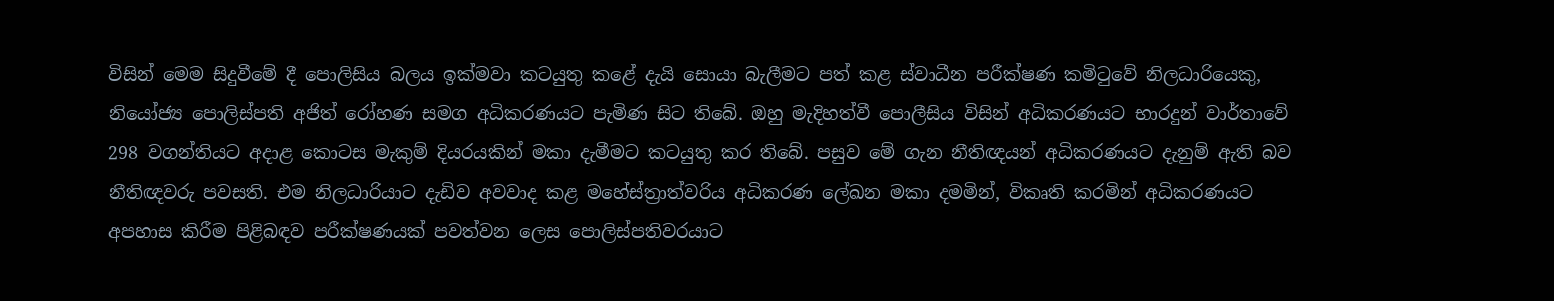විසින් මෙම සිදුවීමේ දී පොලිසිය බලය ඉක්මවා කටයුතු කළේ දැයි සොයා බැලීමට පත් කළ ස්වාධීන පරීක්ෂණ කමිටුවේ නිලධාරියෙකු, නියෝජ්‍ය පොලිස්පති අජිත් රෝහණ සමග අධිකරණයට පැමිණ සිට තිබේ. ඔහු මැදිහත්වී පොලීසිය විසින් අධිකරණයට භාරදුන් වාර්තාවේ 298 වගන්තියට අදාළ කොටස මැකුම් දියරයකින් මකා දැමීමට කටයුතු කර තිබේ. පසුව මේ ගැන නීතිඥයන් අධිකරණයට දැනුම් ඇති බව නීතිඥවරු පවසති. එම නිලධාරියාට දැඩිව අවවාද කළ මහේස්ත්‍රාත්වරිය අධිකරණ ලේඛන මකා දමමින්, විකෘති කරමින් අධිකරණයට අපහාස කිරීම පිළිබඳව පරීක්ෂණයක් පවත්වන ලෙස පොලිස්පතිවරයාට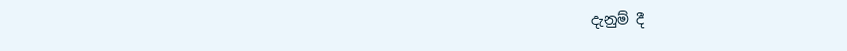දැනුම් දී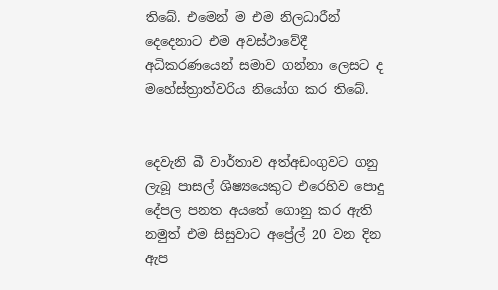තිබේ. එමෙන් ම එම නිලධාරීන් දෙදෙනාට එම අවස්ථාවේදී අධිකරණයෙන් සමාව ගන්නා ලෙසට ද මහේස්ත්‍රාත්වරිය නියෝග කර තිබේ.


දෙවැනි බී වාර්තාව අත්අඩංගුවට ගනු ලැබූ පාසල් ශිෂ්‍යයෙකුට එරෙහිව පොදු දේපල පනත අයතේ ගොනු කර ඇති නමුත් එම සිසුවාට අප්‍රේල් 20 වන දින ඇප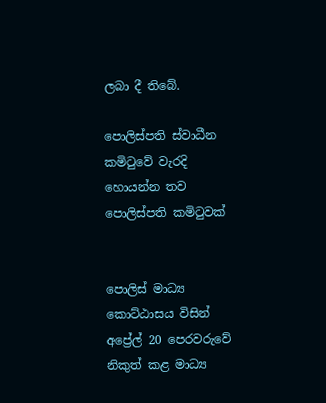ලබා දී තිබේ.

පොලිස්පති ස්වාධීන කමිටුවේ වැරදි හොයන්න තව පොලිස්පති කමිටුවක්


පොලිස් මාධ්‍ය කොට්ඨාසය විසින් අප්‍රේල් 20 පෙරවරුවේ නිකුත් කළ මාධ්‍ය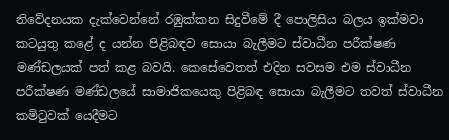නිවේදනයක දැක්වෙන්නේ රඹුක්කන සිදුවීමේ දී පොලිසිය බලය ඉක්මවා කටයුතු කළේ ද යන්න පිළිබඳව සොයා බැලීමට ස්වාධීන පරීක්ෂණ මණ්ඩලයක් පත් කළ බවයි. කෙසේවෙතත් එදින සවසම එම ස්වාධීන පරීක්ෂණ මණ්ඩලයේ සාමාජිකයෙකු පිළිබඳ සොයා බැලීමට තවත් ස්වාධීන කමිටුවක් යෙදීමට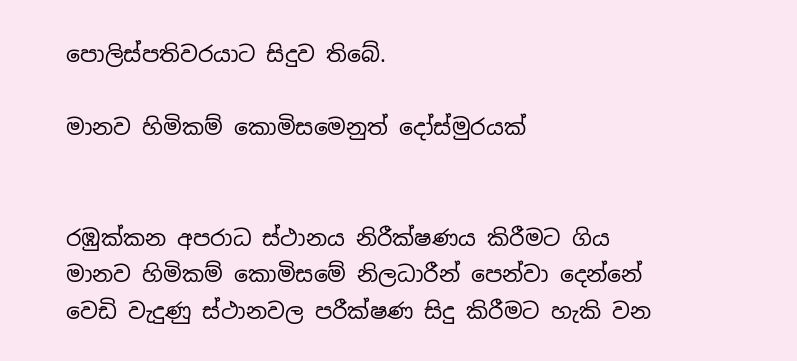පොලිස්පතිවරයාට සිදුව තිබේ.

මානව හිමිකම් කොමිසමෙනුත් දෝස්මුරයක්


රඹුක්කන අපරාධ ස්ථානය නිරීක්ෂණය කිරීමට ගිය මානව හිමිකම් කොමිසමේ නිලධාරීන් පෙන්වා දෙන්නේ වෙඩි වැදුණු ස්ථානවල පරීක්ෂණ සිදු කිරීමට හැකි වන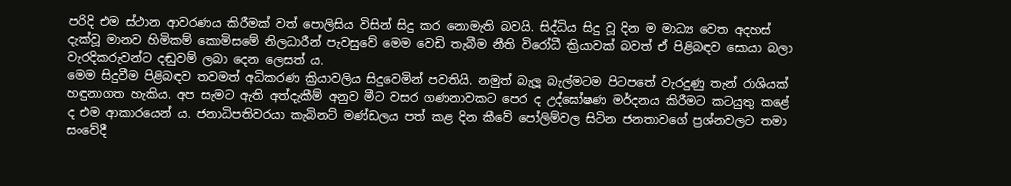පරිදි එම ස්ථාන ආවරණය කිරීමක් වත් පොලිසිය විසින් සිදු කර නොමැති බවයි. සිද්ධිය සිදු වූ දින ම මාධ්‍ය වෙත අදහස් දැක්වූ මානව හිමිකම් කොමිසමේ නිලධාරීන් පැවසුවේ මෙම වෙඩි තැබීම නීති විරෝධී ක්‍රියාවක් බවත් ඒ පිළිබඳව සොයා බලා වැරදිකරුවන්ට දඬුවම් ලබා දෙන ලෙසත් ය.
මෙම සිදුවීම පිළිබඳව තවමත් අධිකරණ ක්‍රියාවලිය සිදුවෙමින් පවතියි. නමුත් බැලූ බැල්මටම පිටපතේ වැරදුණු තැන් රාශියක් හඳුනාගත හැකිය. අප සැමට ඇති අත්දැකීම් අනුව මීට වසර ගණනාවකට පෙර ද උද්ඝෝෂණ මර්දනය කිරීමට කටයුතු කළේ ද එම ආකාරයෙන් ය. ජනාධිපතිවරයා කැබිනට් මණ්ඩලය පත් කළ දින කීවේ පෝලිම්වල සිටින ජනතාවගේ ප්‍රශ්නවලට තමා සංවේදී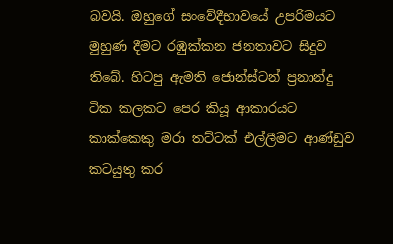බවයි. ඔහුගේ සංවේදීභාවයේ උපරිමයට මුහුණ දීමට රඹුක්කන ජනතාවට සිදුව තිබේ. හිටපු ඇමති ජොන්ස්ටන් ප්‍රනාන්දු ටික කලකට පෙර කියූ ආකාරයට කාක්කෙකු මරා තට්ටක් එල්ලීමට ආණ්ඩුව කටයුතු කර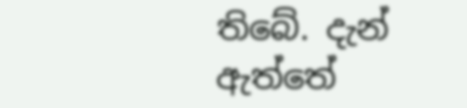තිබේ. දැන් ඇත්තේ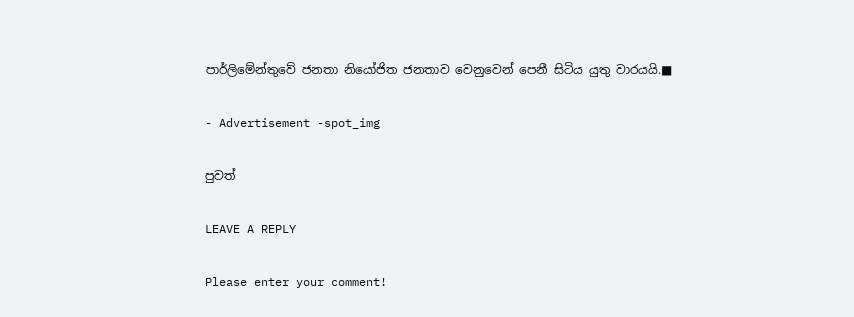පාර්ලිමේන්තුවේ ජනතා නියෝජිත ජනතාව වෙනුවෙන් පෙනී සිටිය යුතු වාරයයි.■

- Advertisement -spot_img

පුවත්

LEAVE A REPLY

Please enter your comment!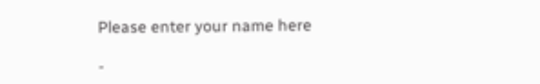Please enter your name here

-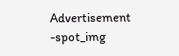Advertisement -spot_img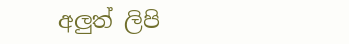අලුත් ලිපි